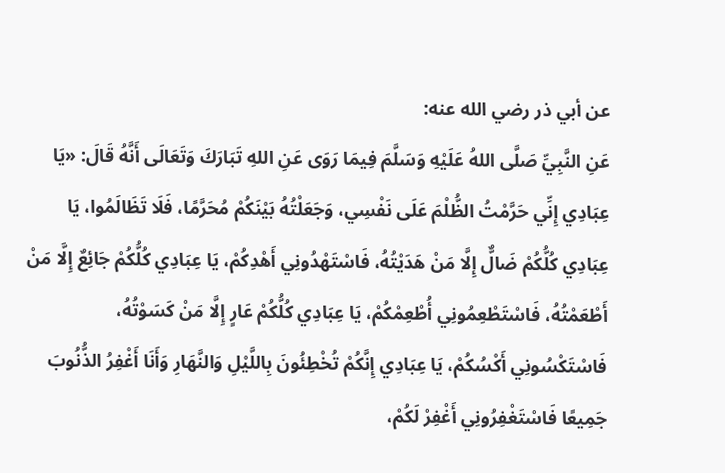عن أبي ذر رضي الله عنه:
عَنِ النَّبِيِّ صَلَّى اللهُ عَلَيْهِ وَسَلَّمَ فِيمَا رَوَى عَنِ اللهِ تَبَارَكَ وَتَعَالَى أَنَّهُ قَالَ: «يَا عِبَادِي إِنِّي حَرَّمْتُ الظُّلْمَ عَلَى نَفْسِي، وَجَعَلْتُهُ بَيْنَكُمْ مُحَرَّمًا، فَلَا تَظَالَمُوا، يَا عِبَادِي كُلُّكُمْ ضَالٌّ إِلَّا مَنْ هَدَيْتُهُ، فَاسْتَهْدُونِي أَهْدِكُمْ، يَا عِبَادِي كُلُّكُمْ جَائِعٌ إِلَّا مَنْ أَطْعَمْتُهُ، فَاسْتَطْعِمُونِي أُطْعِمْكُمْ، يَا عِبَادِي كُلُّكُمْ عَارٍ إِلَّا مَنْ كَسَوْتُهُ، فَاسْتَكْسُونِي أَكْسُكُمْ، يَا عِبَادِي إِنَّكُمْ تُخْطِئُونَ بِاللَّيْلِ وَالنَّهَارِ وَأَنَا أَغْفِرُ الذُّنُوبَ جَمِيعًا فَاسْتَغْفِرُونِي أَغْفِرْ لَكُمْ،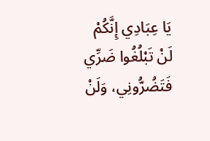يَا عِبَادِي إِنَّكُمْ لَنْ تَبْلُغُوا ضَرِّي فَتَضُرُّونِي، وَلَنْ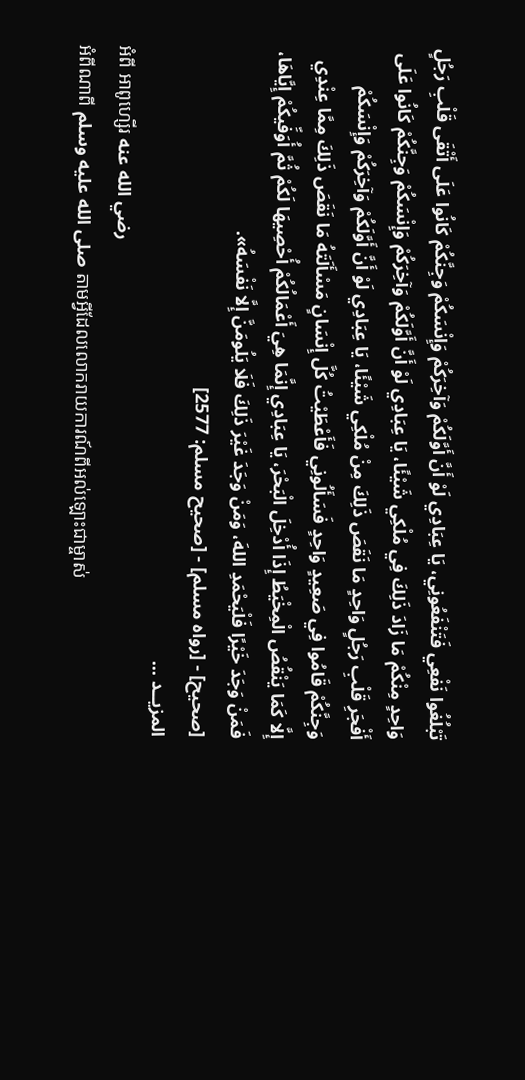تَبْلُغُوا نَفْعِي فَتَنْفَعُونِي، يَا عِبَادِي لَوْ أَنَّ أَوَّلَكُمْ وَآخِرَكُمْ وَإِنْسَكُمْ وَجِنَّكُمْ كَانُوا عَلَى أَتْقَى قَلْبِ رَجُلٍ وَاحِدٍ مِنْكُمْ مَا زَادَ ذَلِكَ فِي مُلْكِي شَيْئًا، يَا عِبَادِي لَوْ أَنَّ أَوَّلَكُمْ وَآخِرَكُمْ وَإِنْسَكُمْ وَجِنَّكُمْ كَانُوا عَلَى أَفْجَرِ قَلْبِ رَجُلٍ وَاحِدٍ مَا نَقَصَ ذَلِكَ مِنْ مُلْكِي شَيْئًا، يَا عِبَادِي لَوْ أَنَّ أَوَّلَكُمْ وَآخِرَكُمْ وَإِنْسَكُمْ وَجِنَّكُمْ قَامُوا فِي صَعِيدٍ وَاحِدٍ فَسَأَلُونِي فَأَعْطَيْتُ كُلَّ إِنْسَانٍ مَسْأَلَتَهُ مَا نَقَصَ ذَلِكَ مِمَّا عِنْدِي إِلَّا كَمَا يَنْقُصُ الْمِخْيَطُ إِذَا أُدْخِلَ الْبَحْرَ، يَا عِبَادِي إِنَّمَا هِيَ أَعْمَالُكُمْ أُحْصِيهَا لَكُمْ ثُمَّ أُوَفِّيكُمْ إِيَّاهَا، فَمَنْ وَجَدَ خَيْرًا فَلْيَحْمَدِ اللهَ، وَمَنْ وَجَدَ غَيْرَ ذَلِكَ فَلَا يَلُومَنَّ إِلَّا نَفْسَهُ».
[صحيح] - [رواه مسلم] - [صحيح مسلم: 2577]
المزيــد ...
អំពី អាពូហ្សើរ رضي الله عنه
អំពីណាពី صلى الله عليه وسلم តាមអ្វីដែលលោករាយការណ៍ពីអល់ឡោះជាម្ចាស់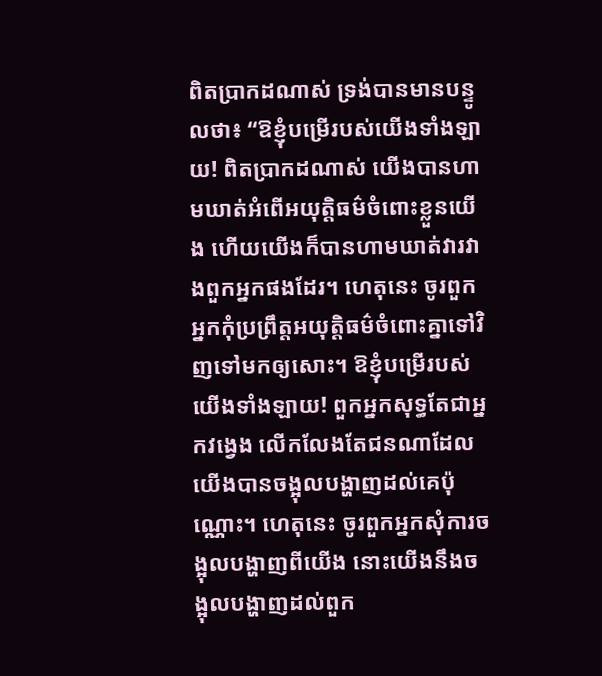ពិតប្រាកដណាស់ ទ្រង់បានមានបន្ទូលថា៖ “ឱខ្ញុំបម្រើរបស់យើងទាំងឡាយ! ពិតប្រាកដណាស់ យើងបានហាមឃាត់អំពើអយុត្តិធម៌ចំពោះខ្លួនយើង ហើយយើងក៏បានហាមឃាត់វារវាងពួកអ្នកផងដែរ។ ហេតុនេះ ចូរពួកអ្នកកុំប្រព្រឹត្តអយុត្តិធម៌ចំពោះគ្នាទៅវិញទៅមកឲ្យសោះ។ ឱខ្ញុំបម្រើរបស់យើងទាំងឡាយ! ពួកអ្នកសុទ្ធតែជាអ្នកវងេ្វង លើកលែងតែជនណាដែលយើងបានចង្អុលបង្ហាញដល់គេប៉ុណ្ណោះ។ ហេតុនេះ ចូរពួកអ្នកសុំការចង្អុលបង្ហាញពីយើង នោះយើងនឹងចង្អុលបង្ហាញដល់ពួក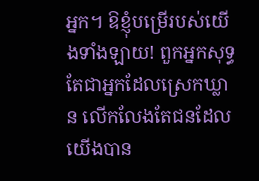អ្នក។ ឱខ្ញុំបម្រើរបស់យើងទាំងឡាយ! ពួកអ្នកសុទ្ធតែជាអ្នកដែលស្រេកឃ្លាន លើកលែងតែជនដែលយើងបាន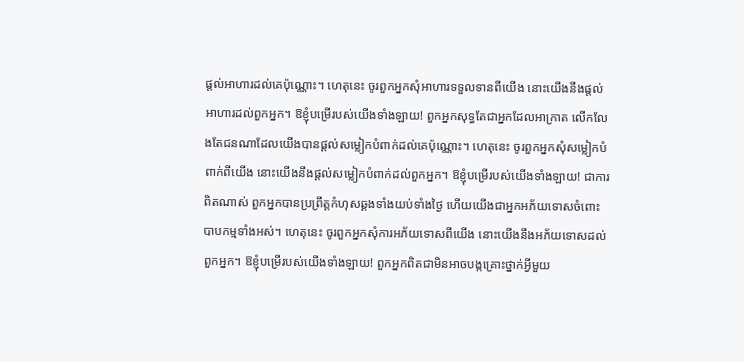ផ្តល់អាហារដល់គេប៉ុណ្ណោះ។ ហេតុនេះ ចូរពួកអ្នកសុំអាហារទទួលទានពីយើង នោះយើងនឹងផ្តល់អាហារដល់ពួកអ្នក។ ឱខ្ញុំបម្រើរបស់យើងទាំងឡាយ! ពួកអ្នកសុទ្ធតែជាអ្នកដែលអាក្រាត លើកលែងតែជនណាដែលយើងបានផ្តល់សម្លៀកបំពាក់ដល់គេប៉ុណ្ណោះ។ ហេតុនេះ ចូរពួកអ្នកសុំសម្លៀកបំពាក់ពីយើង នោះយើងនឹងផ្តល់សម្លៀកបំពាក់ដល់ពួកអ្នក។ ឱខ្ញុំបម្រើរបស់យើងទាំងឡាយ! ជាការពិតណាស់ ពួកអ្នកបានប្រព្រឹត្តកំហុសឆ្គងទាំងយប់ទាំងថ្ងៃ ហើយយើងជាអ្នកអភ័យទោសចំពោះបាបកម្មទាំងអស់។ ហេតុនេះ ចូរពួកអ្នកសុំការអភ័យទោសពីយើង នោះយើងនឹងអភ័យទោសដល់ពួកអ្នក។ ឱខ្ញុំបម្រើរបស់យើងទាំងឡាយ! ពួកអ្នកពិតជាមិនអាចបង្កគ្រោះថ្នាក់អ្វីមួយ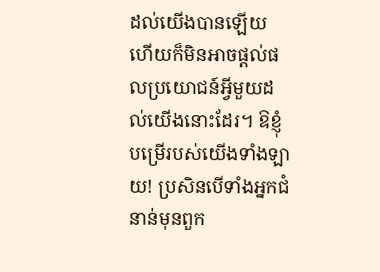ដល់យើងបានឡើយ ហើយក៏មិនអាចផ្តល់ផលប្រយោជន៍អ្វីមួយដល់យើងនោះដែរ។ ឱខ្ញុំបម្រើរបស់យើងទាំងឡាយ! ប្រសិនបើទាំងអ្នកជំនាន់មុនពួក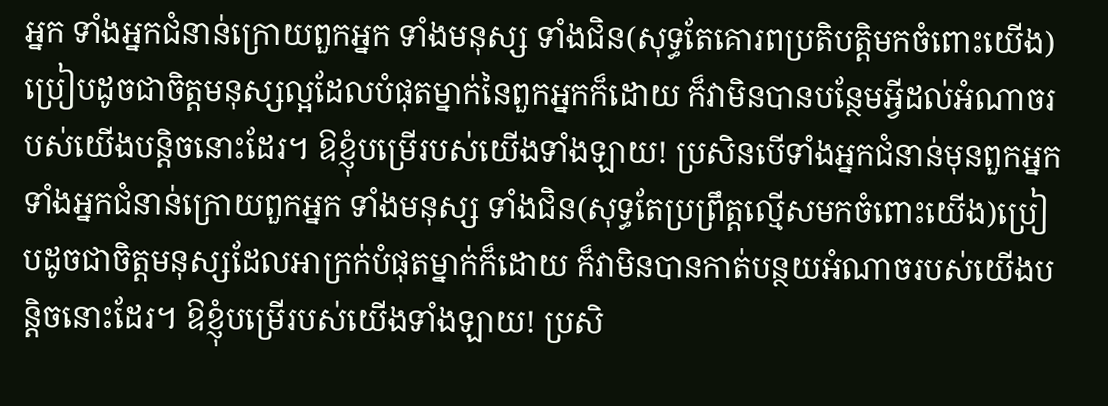អ្នក ទាំងអ្នកជំនាន់ក្រោយពួកអ្នក ទាំងមនុស្ស ទាំងជិន(សុទ្ធតែគោរពប្រតិបត្តិមកចំពោះយើង)ប្រៀបដូចជាចិត្តមនុស្សល្អដែលបំផុតម្នាក់នៃពួកអ្នកក៏ដោយ ក៏វាមិនបានបន្ថែមអ្វីដល់អំណាចរបស់យើងបន្តិចនោះដែរ។ ឱខ្ញុំបម្រើរបស់យើងទាំងឡាយ! ប្រសិនបើទាំងអ្នកជំនាន់មុនពួកអ្នក ទាំងអ្នកជំនាន់ក្រោយពួកអ្នក ទាំងមនុស្ស ទាំងជិន(សុទ្ធតែប្រព្រឹត្តល្មើសមកចំពោះយើង)ប្រៀបដូចជាចិត្តមនុស្សដែលអាក្រក់បំផុតម្នាក់ក៏ដោយ ក៏វាមិនបានកាត់បន្ថយអំណាចរបស់យើងបន្តិចនោះដែរ។ ឱខ្ញុំបម្រើរបស់យើងទាំងឡាយ! ប្រសិ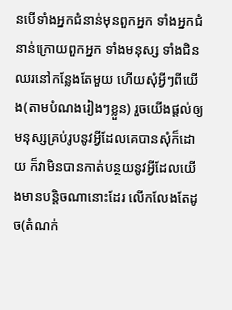នបើទាំងអ្នកជំនាន់មុនពួកអ្នក ទាំងអ្នកជំនាន់ក្រោយពួកអ្នក ទាំងមនុស្ស ទាំងជិនឈរនៅកន្លែងតែមួយ ហើយសុំអ្វីៗពីយើង(តាមបំណងរៀងៗខ្លួន) រួចយើងផ្តល់ឲ្យមនុស្សគ្រប់រូបនូវអ្វីដែលគេបានសុំក៏ដោយ ក៏វាមិនបានកាត់បន្ថយនូវអ្វីដែលយើងមានបន្តិចណានោះដែរ លើកលែងតែដូច(តំណក់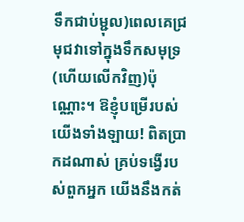ទឹកជាប់ម្ជុល)ពេលគេជ្រមុជវាទៅក្នុងទឹកសមុទ្រ(ហើយលើកវិញ)ប៉ុណ្ណោះ។ ឱខ្ញុំបម្រើរបស់យើងទាំងឡាយ! ពិតប្រាកដណាស់ គ្រប់ទង្វើរបស់ពួកអ្នក យើងនឹងកត់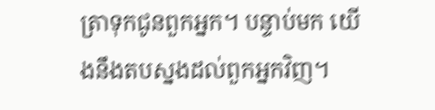ត្រាទុកជូនពួកអ្នក។ បន្ទាប់មក យើងនឹងតបស្នងដល់ពួកអ្នកវិញ។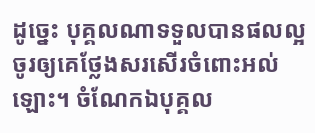ដូចេ្នះ បុគ្គលណាទទួលបានផលល្អ ចូរឲ្យគេថ្លែងសរសើរចំពោះអល់ឡោះ។ ចំណែកឯបុគ្គល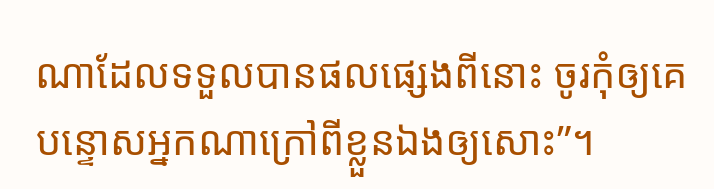ណាដែលទទួលបានផលផ្សេងពីនោះ ចូរកុំឲ្យគេបន្ទោសអ្នកណាក្រៅពីខ្លួនឯងឲ្យសោះ”។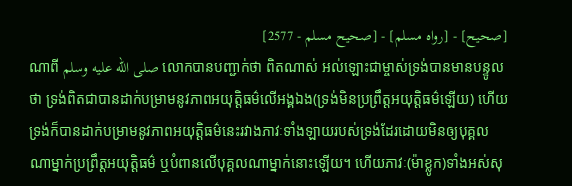[صحيح] - [رواه مسلم] - [صحيح مسلم - 2577]
ណាពី صلى الله عليه وسلم លោកបានបញ្ជាក់ថា ពិតណាស់ អល់ឡោះជាម្ចាស់ទ្រង់បានមានបន្ទូលថា ទ្រង់ពិតជាបានដាក់បម្រាមនូវភាពអយុត្តិធម៌លើអង្គឯង(ទ្រង់មិនប្រព្រឹត្តអយុត្តិធម៌ឡើយ) ហើយទ្រង់ក៏បានដាក់បម្រាមនូវភាពអយុត្តិធម៌នេះរវាងភាវៈទាំងឡាយរបស់ទ្រង់ដែរដោយមិនឲ្យបុគ្គលណាម្នាក់ប្រព្រឹត្តអយុត្តិធម៌ ឬបំពានលើបុគ្គលណាម្នាក់នោះឡើយ។ ហើយភាវៈ(ម៉ាខ្លូក)ទាំងអស់សុ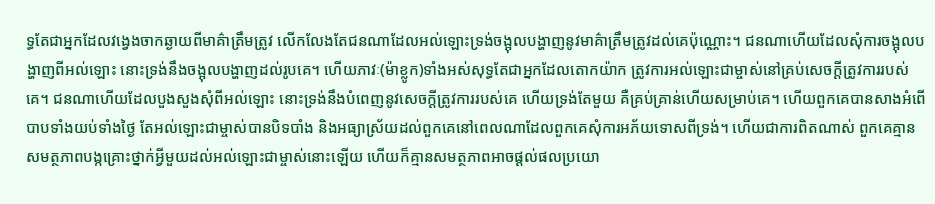ទ្ធតែជាអ្នកដែលវង្វេងចាកឆ្ងាយពីមាគ៌ាត្រឹមត្រូវ លើកលែងតែជនណាដែលអល់ឡោះទ្រង់ចង្អុលបង្ហាញនូវមាគ៌ាត្រឹមត្រូវដល់គេប៉ុណ្ណោះ។ ជនណាហើយដែលសុំការចង្អុលបង្ហាញពីអល់ឡោះ នោះទ្រង់នឹងចង្អុលបង្ហាញដល់រូបគេ។ ហើយភាវៈ(ម៉ាខ្លូក)ទាំងអស់សុទ្ធតែជាអ្នកដែលតោកយ៉ាក ត្រូវការអល់ឡោះជាម្ចាស់នៅគ្រប់សេចក្តីត្រូវការរបស់គេ។ ជនណាហើយដែលបួងសួងសុំពីអល់ឡោះ នោះទ្រង់នឹងបំពេញនូវសេចក្តីត្រូវការរបស់គេ ហើយទ្រង់តែមួយ គឺគ្រប់គ្រាន់ហើយសម្រាប់គេ។ ហើយពួកគេបានសាងអំពើបាបទាំងយប់ទាំងថ្ងៃ តែអល់ឡោះជាម្ចាស់បានបិទបាំង និងអធ្យាស្រ័យដល់ពួកគេនៅពេលណាដែលពួកគេសុំការអភ័យទោសពីទ្រង់។ ហើយជាការពិតណាស់ ពួកគេគ្មានសមត្ថភាពបង្កគ្រោះថ្នាក់អ្វីមួយដល់អល់ឡោះជាម្ចាស់នោះឡើយ ហើយក៏គ្មានសមត្ថភាពអាចផ្តល់ផលប្រយោ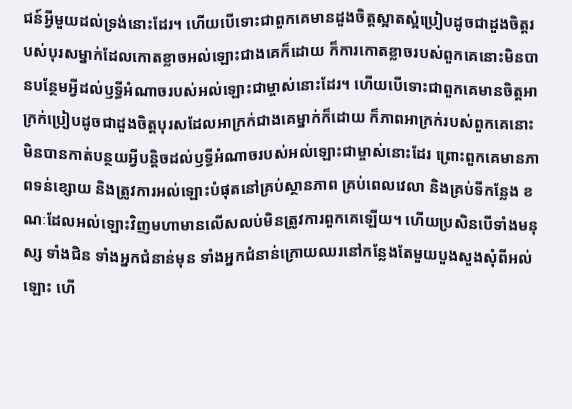ជន៍អ្វីមួយដល់ទ្រង់នោះដែរ។ ហើយបើទោះជាពួកគេមានដួងចិត្តស្អាតស្អំប្រៀបដូចជាដួងចិត្តរបស់បុរសម្នាក់ដែលកោតខ្លាចអល់ឡោះជាងគេក៏ដោយ ក៏ការកោតខ្លាចរបស់ពួកគេនោះមិនបានបន្ថែមអ្វីដល់ឫទ្ធីអំណាចរបស់អល់ឡោះជាម្ចាស់នោះដែរ។ ហើយបើទោះជាពួកគេមានចិត្តអាក្រក់ប្រៀបដូចជាដួងចិត្តបុរសដែលអាក្រក់ជាងគេម្នាក់ក៏ដោយ ក៏ភាពអាក្រក់របស់ពួកគេនោះមិនបានកាត់បន្ថយអ្វីបន្តិចដល់ឫទ្ធីអំណាចរបស់អល់ឡោះជាម្ចាស់នោះដែរ ព្រោះពួកគេមានភាពទន់ខ្សោយ និងត្រូវការអល់ឡោះបំផុតនៅគ្រប់ស្ថានភាព គ្រប់ពេលវេលា និងគ្រប់ទីកន្លែង ខណៈដែលអល់ឡោះវិញមហាមានលើសលប់មិនត្រូវការពួកគេឡើយ។ ហើយប្រសិនបើទាំងមនុស្ស ទាំងជិន ទាំងអ្នកជំនាន់មុន ទាំងអ្នកជំនាន់ក្រោយឈរនៅកន្លែងតែមួយបួងសួងសុំពីអល់ឡោះ ហើ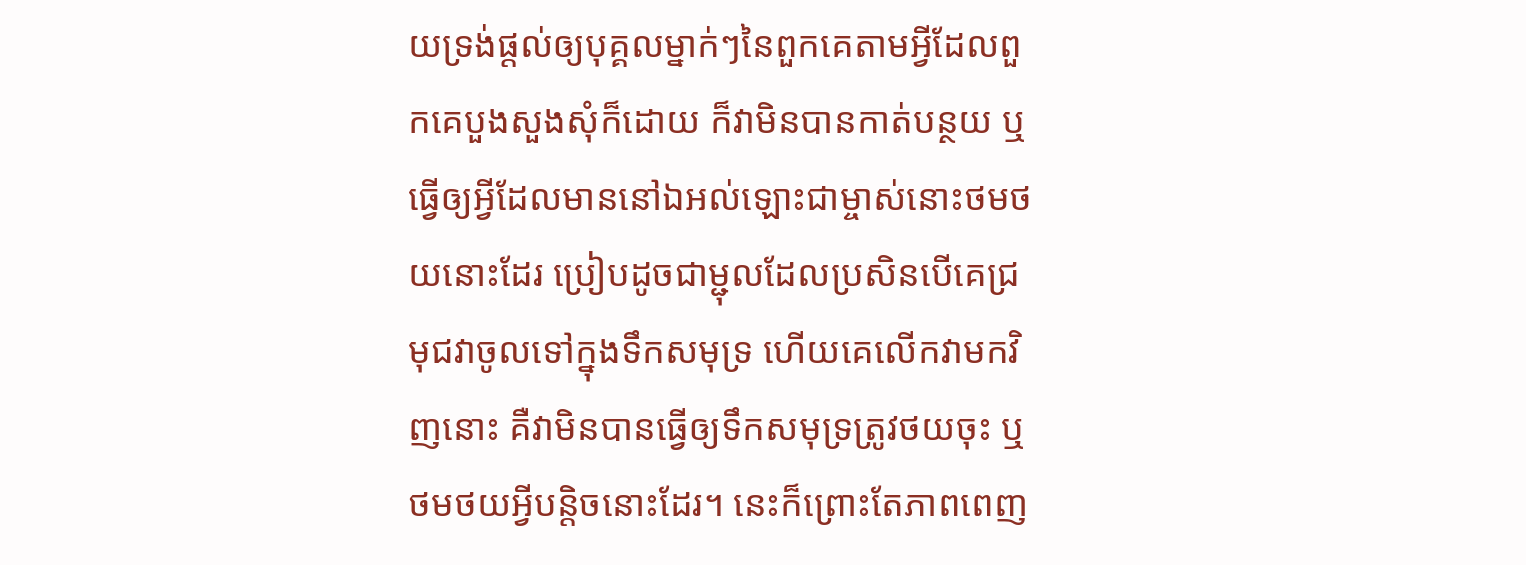យទ្រង់ផ្តល់ឲ្យបុគ្គលម្នាក់ៗនៃពួកគេតាមអ្វីដែលពួកគេបួងសួងសុំក៏ដោយ ក៏វាមិនបានកាត់បន្ថយ ឬធ្វើឲ្យអ្វីដែលមាននៅឯអល់ឡោះជាម្ចាស់នោះថមថយនោះដែរ ប្រៀបដូចជាម្ជុលដែលប្រសិនបើគេជ្រមុជវាចូលទៅក្នុងទឹកសមុទ្រ ហើយគេលើកវាមកវិញនោះ គឺវាមិនបានធ្វើឲ្យទឹកសមុទ្រត្រូវថយចុះ ឬថមថយអ្វីបន្តិចនោះដែរ។ នេះក៏ព្រោះតែភាពពេញ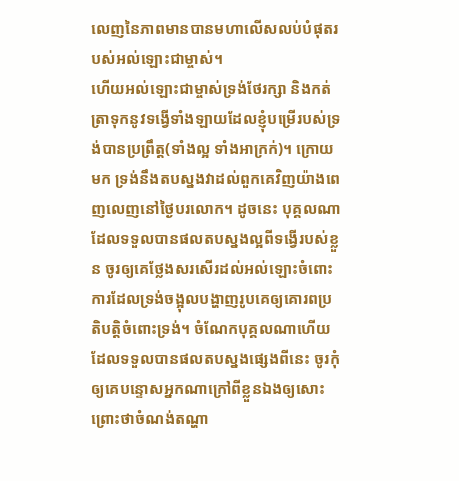លេញនៃភាពមានបានមហាលើសលប់បំផុតរបស់អល់ឡោះជាម្ចាស់។
ហើយអល់ឡោះជាម្ចាស់ទ្រង់ថែរក្សា និងកត់ត្រាទុកនូវទង្វើទាំងឡាយដែលខ្ញុំបម្រើរបស់ទ្រង់បានប្រព្រឹត្ត(ទាំងល្អ ទាំងអាក្រក់)។ ក្រោយមក ទ្រង់នឹងតបស្នងវាដល់ពួកគេវិញយ៉ាងពេញលេញនៅថ្ងៃបរលោក។ ដូចនេះ បុគ្គលណាដែលទទួលបានផលតបស្នងល្អពីទង្វើរបស់ខ្លួន ចូរឲ្យគេថ្លែងសរសើរដល់អល់ឡោះចំពោះការដែលទ្រង់ចង្អុលបង្ហាញរូបគេឲ្យគោរពប្រតិបត្តិចំពោះទ្រង់។ ចំណែកបុគ្គលណាហើយដែលទទួលបានផលតបស្នងផ្សេងពីនេះ ចូរកុំឲ្យគេបន្ទោសអ្នកណាក្រៅពីខ្លួនឯងឲ្យសោះ ព្រោះថាចំណង់តណ្ហា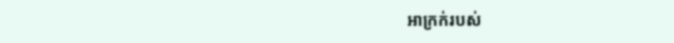អាក្រក់របស់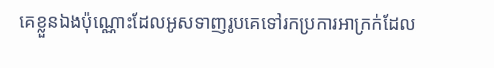គេខ្លួនឯងប៉ុណ្ណោះដែលអូសទាញរូបគេទៅរកប្រការអាក្រក់ដែល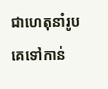ជាហេតុនាំរូបគេទៅកាន់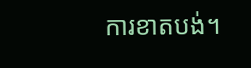ការខាតបង់។